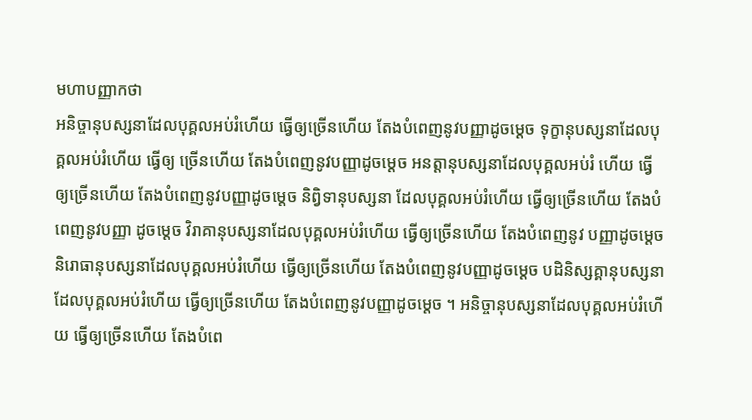មហាបញ្ញាកថា
អនិច្ចានុបស្សនាដែលបុគ្គលអប់រំហើយ ធ្វើឲ្យច្រើនហើយ តែងបំពេញនូវបញ្ញាដូចម្តេច ទុក្ខានុបស្សនាដែលបុគ្គលអប់រំហើយ ធ្វើឲ្យ ច្រើនហើយ តែងបំពេញនូវបញ្ញាដូចម្តេច អនត្តានុបស្សនាដែលបុគ្គលអប់រំ ហើយ ធ្វើឲ្យច្រើនហើយ តែងបំពេញនូវបញ្ញាដូចម្តេច និព្វិទានុបស្សនា ដែលបុគ្គលអប់រំហើយ ធ្វើឲ្យច្រើនហើយ តែងបំពេញនូវបញ្ញា ដូចម្តេច វិរាគានុបស្សនាដែលបុគ្គលអប់រំហើយ ធ្វើឲ្យច្រើនហើយ តែងបំពេញនូវ បញ្ញាដូចម្តេច និរោធានុបស្សនាដែលបុគ្គលអប់រំហើយ ធ្វើឲ្យច្រើនហើយ តែងបំពេញនូវបញ្ញាដូចម្តេច បដិនិស្សគ្គានុបស្សនាដែលបុគ្គលអប់រំហើយ ធ្វើឲ្យច្រើនហើយ តែងបំពេញនូវបញ្ញាដូចម្តេច ។ អនិច្ចានុបស្សនាដែលបុគ្គលអប់រំហើយ ធ្វើឲ្យច្រើនហើយ តែងបំពេ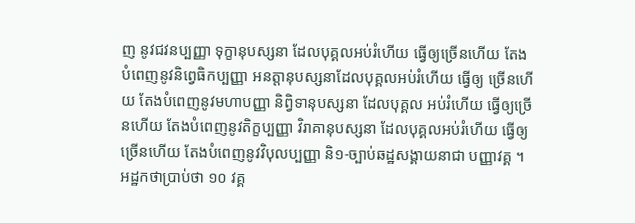ញ នូវជវនប្បញ្ញា ទុក្ខានុបស្សនា ដែលបុគ្គលអប់រំហើយ ធ្វើឲ្យច្រើនហើយ តែងបំពេញនូវនិព្វេធិកប្បញ្ញា អនត្តានុបស្សនាដែលបុគ្គលអប់រំហើយ ធ្វើឲ្យ ច្រើនហើយ តែងបំពេញនូវមហាបញ្ញា និព្វិទានុបស្សនា ដែលបុគ្គល អប់រំហើយ ធ្វើឲ្យច្រើនហើយ តែងបំពេញនូវតិក្ខប្បញ្ញា វិរាគានុបស្សនា ដែលបុគ្គលអប់រំហើយ ធ្វើឲ្យច្រើនហើយ តែងបំពេញនូវវិបុលប្បញ្ញា និ១-ច្បាប់ឆដ្ឋសង្គាយនាជា បញ្ញាវគ្គ ។ អដ្ឋកថាប្រាប់ថា ១០ វគ្គ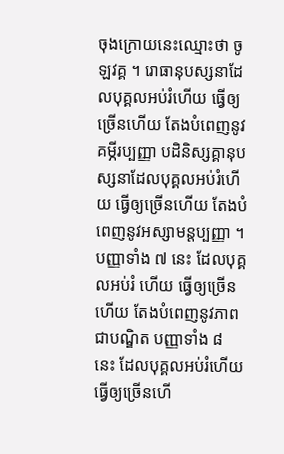ចុងក្រោយនេះឈ្មោះថា ចូឡវគ្គ ។ រោធានុបស្សនាដែលបុគ្គលអប់រំហើយ ធ្វើឲ្យច្រើនហើយ តែងបំពេញនូវ គម្ភីរប្បញ្ញា បដិនិស្សគ្គានុបស្សនាដែលបុគ្គលអប់រំហើយ ធ្វើឲ្យច្រើនហើយ តែងបំពេញនូវអស្សាមន្តប្បញ្ញា ។ បញ្ញាទាំង ៧ នេះ ដែលបុគ្គលអប់រំ ហើយ ធ្វើឲ្យច្រើនហើយ តែងបំពេញនូវភាពជាបណ្ឌិត បញ្ញាទាំង ៨ នេះ ដែលបុគ្គលអប់រំហើយ ធ្វើឲ្យច្រើនហើ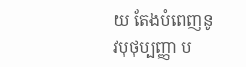យ តែងបំពេញនូវបុថុប្បញ្ញា ប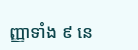ញ្ញាទាំង ៩ នេ